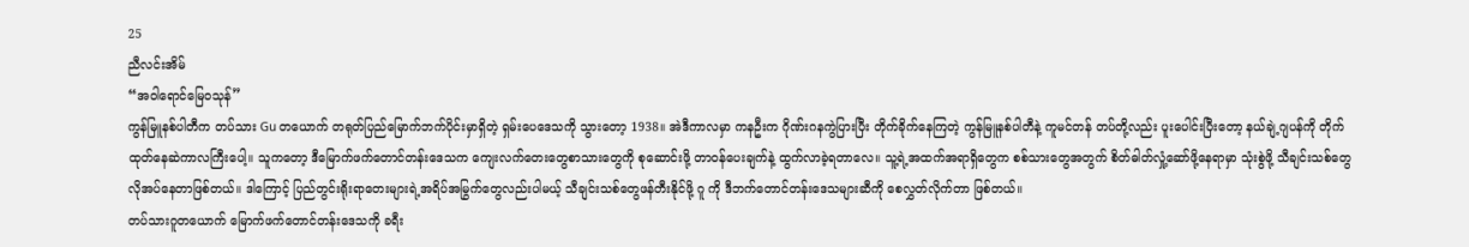25
ညီလင်းအိမ်
“အဝါရောင်မြေ၀သုန်”
ကွန်မြူနစ်ပါတီက တပ်သား Gu တယောက် တရုတ်ပြည်မြောက်ဘက်ပိုင်းမှာရှိတဲ့ ရှမ်းပေဒေသကို သွားတော့ 1938။ အဲဒီကာလမှာ ကနဦးက ဂိုဏ်းဂနကွဲပြားပြီး တိုက်ခိုက်နေကြတဲ့ ကွန်မြူနစ်ပါတီနဲ့ ကူမင်တန် တပ်တို့လည်း ပူးပေါင်းပြီးတော့ နယ်ချဲ့ဂျပန်ကို တိုက်ထုတ်နေဆဲကာလကြီးပေါ့။ သူကတော့ ဒီမြောက်ဖက်တောင်တန်းဒေသက ကျေးလက်တေးတွေစာသားတွေကို စုဆောင်းဖို့ တာ၀န်ပေးချက်နဲ့ ထွက်လာခဲ့ရတာလေ။ သူ့ရဲ့အထက်အရာရှိတွေက စစ်သားတွေအတွက် စိတ်ဓါတ်လှုံ့ဆော်ဖို့နေရာမှာ သုံးစွဲဖို့ သီချင်းသစ်တွေ လိုအပ်နေတာဖြစ်တယ်။ ဒါကြောင့် ပြည်တွင်းရိုးရာတေးများရဲ့အရိပ်အမြွက်တွေလည်းပါမယ့် သီချင်းသစ်တွေဖန်တီးနိုင်ဖို့ ဂူ ကို ဒီဘက်တောင်တန်းဒေသများဆီကို စေလွှတ်လိုက်တာ ဖြစ်တယ်။
တပ်သားဂူတယောက် မြောက်ဖက်တောင်တန်းဒေသကို ခရီး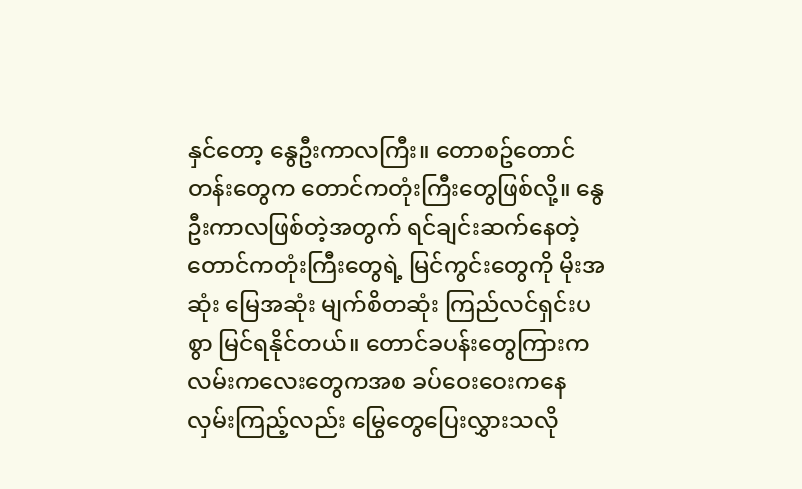နှင်တော့ နွေဦးကာလကြီး။ တောစဥ်တောင်တန်းတွေက တောင်ကတုံးကြီးတွေဖြစ်လို့။ နွေဦးကာလဖြစ်တဲ့အတွက် ရင်ချင်းဆက်နေတဲ့ တောင်ကတုံးကြီးတွေရဲ့ မြင်ကွင်းတွေကို မိုးအဆုံး မြေအဆုံး မျက်စိတဆုံး ကြည်လင်ရှင်းပစွာ မြင်ရနိုင်တယ်။ တောင်ခပန်းတွေကြားက လမ်းကလေးတွေကအစ ခပ်ဝေးဝေးကနေ လှမ်းကြည့်လည်း မြွေတွေပြေးလွှားသလို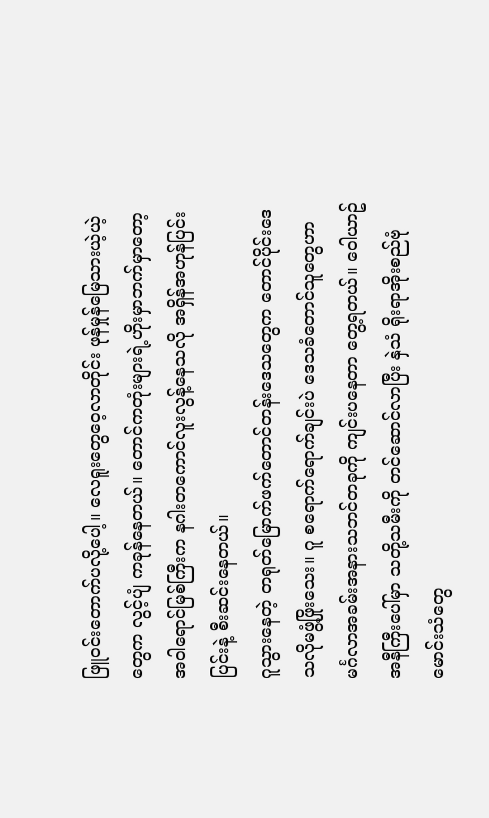ဖြူ၀င်းတောက်ပလို့ပေါ့။ လေရူးတွေဝေ့လာတိုင်း ဖုန်မှုန်မြေသားယဲ့ယဲ့တွေက လွင့်ပျံ ကခုန်နေတယ်။ တောင်ကတုံးများရဲ့ဟိုးမှာဘက်မှာတော့ အဝါရောင်မြစ်ကြီးက နဂါးတကောင်လူးလွန့်နေသလို အရှိန်အဟုန်ပြင်းပြင်းနဲ့ စီးဆင်းနေတယ်။
ဂူသွားနေတဲ့ တရုတ်မြောက်ဖက်တောင်တန်းဒေသတွေက တောင်ပိုင်းဒေသလိုမဖွံ့ဖြိုးသေး။ ဂူ စရောက်ရောက်ချင်းပဲ ဒေသခံတောင်သူတွေဟာ မင်္ဂလာအခမ်းအနားသဘင်တခုကို ကျင်းပနေတာ တွေ့ရတယ်။ ဝေါယာဥ်အနီကြီးပေါ်မှာ သတို့သမီးကို တင်ဆောင်လာပြီး နှဲသံ ရိုးရာအိုးစည်ဗုံမောင်းသံတွေ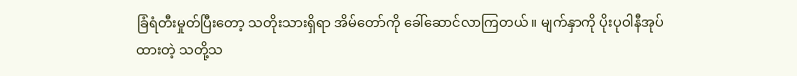ခြံရံတီးမှုတ်ပြီးတော့ သတိုးသားရှိရာ အိမ်တော်ကို ခေါ်ဆောင်လာကြတယ်။ မျက်နှာကို ပိုးပုဝါနီအုပ်ထားတဲ့ သတို့သ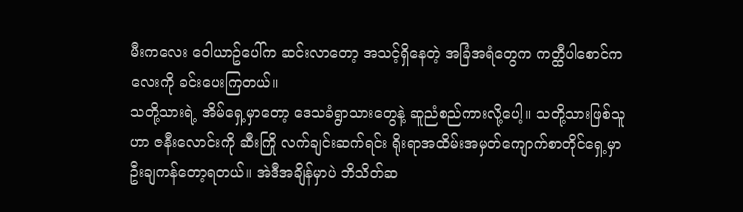မီးကလေး ဝေါယာဥ်ပေါ်က ဆင်းလာတော့ အသင့်ရှိနေတဲ့ အခြံအရံတွေက ကတ္ထီပါစောင်ကလေးကို ခင်းပေးကြတယ်။
သတို့သားရဲ့ အိမ်ရှေ့မှာတော့ ဒေသခံရွာသားတွေနဲ့ ဆူညံစည်ကားလို့ပေါ့။ သတို့သားဖြစ်သူဟာ ဇနီးလောင်းကို ဆီးကြို လက်ချင်းဆက်ရင်း ရိုးရာအထိမ်းအမှတ်ကျောက်စာတိုင်ရှေ့မှာ ဦးချကန်တော့ရတယ်။ အဲဒီအချိန်မှာပဲ ဘိသိတ်ဆ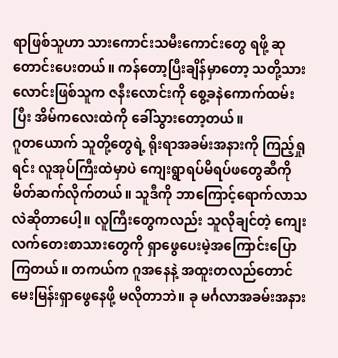ရာဖြစ်သူဟာ သားကောင်းသမီးကောင်းတွေ ရဖို့ ဆုတောင်းပေးတယ်။ ကန်တော့ပြီးချိန်မှာတော့ သတို့သားလောင်းဖြစ်သူက ဇနီးလောင်းကို စွေ့ခနဲကောက်ထမ်းပြီး အိမ်ကလေးထဲကို ခေါ်သွားတော့တယ်။
ဂူတယောက် သူတို့တွေရဲ့ ရိုးရာအခမ်းအနားကို ကြည့်ရှုရင်း လူအုပ်ကြီးထဲမှာပဲ ကျေးရွာရပ်မိရပ်ဖတွေဆီကို မိတ်ဆက်လိုက်တယ်။ သူဒီကို ဘာကြောင့်ရောက်လာသလဲဆိုတာပေါ့။ လူကြီးတွေကလည်း သူလိုချင်တဲ့ ကျေးလက်တေးစာသားတွေကို ရှာဖွေပေးမဲ့အကြောင်းပြောကြတယ်။ တကယ်က ဂူအနေနဲ့ အထူးတလည်တောင် မေးမြန်းရှာဖွေနေဖို့ မလိုတာဘဲ။ ခု မင်္ဂလာအခမ်းအနား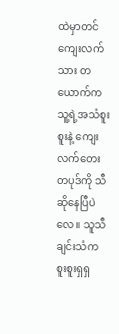ထဲမှာတင် ကျေးလက်သား တယောက်က သူ့ရဲ့အသံစူးစူးနဲ့ ကျေးလက်တေးတပုဒ်ကို သီဆိုနေပြီပဲလေ။ သူသီချင်းသံက စူးစူးရှရှ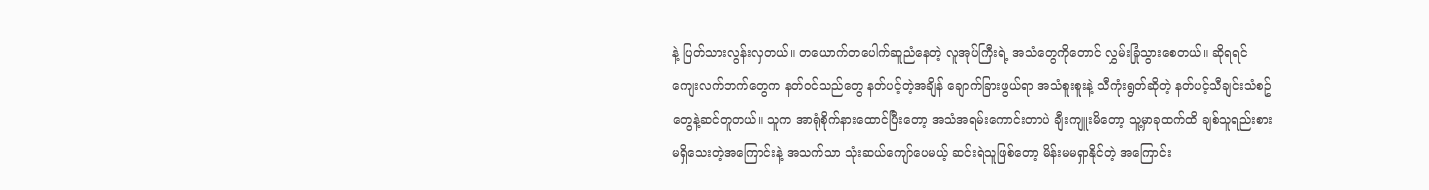နဲ့ ပြတ်သားလွန်းလှတယ်။ တယောက်တပေါက်ဆူညံနေတဲ့ လူအုပ်ကြီးရဲ့ အသံတွေကိုတောင် လွှမ်းခြုံသွားစေတယ်။ ဆိုရရင် ကျေးလက်ဘက်တွေက နတ်ဝင်သည်တွေ နတ်ပင့်တဲ့အချိန် ချောက်ခြားဖွယ်ရာ အသံစူးစူးနဲ့ သီကုံးရွတ်ဆိုတဲ့ နတ်ပင့်သီချင်းသံစဥ်တွေနဲ့ဆင်တူတယ်။ သူက အာရုံစိုက်နားထောင်ပြီးတော့ အသံအရမ်းကောင်းတာပဲ ချီးကျူးမိတော့ သူ့မှာခုထက်ထိ ချစ်သူရည်းစားမရှိသေးတဲ့အကြောင်းနဲ့ အသက်သာ သုံးဆယ်ကျော်ပေမယ့် ဆင်းရဲသူဖြစ်တော့ မိန်းမမရှာနိုင်တဲ့ အကြောင်း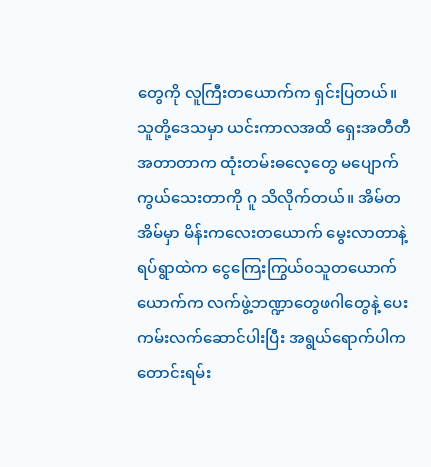တွေကို လူကြီးတယောက်က ရှင်းပြတယ်။
သူတို့ဒေသမှာ ယင်းကာလအထိ ရှေးအတီတီအတာတာက ထုံးတမ်းဓလေ့တွေ မပျောက်ကွယ်သေးတာကို ဂူ သိလိုက်တယ်။ အိမ်တအိမ်မှာ မိန်းကလေးတယောက် မွေးလာတာနဲ့ ရပ်ရွာထဲက ငွေကြေးကြွယ်၀သူတယောက်ယောက်က လက်ဖွဲ့ဘဏ္ဍာတွေဖဂါတွေနဲ့ ပေးကမ်းလက်ဆောင်ပါးပြီး အရွယ်ရောက်ပါက တောင်းရမ်း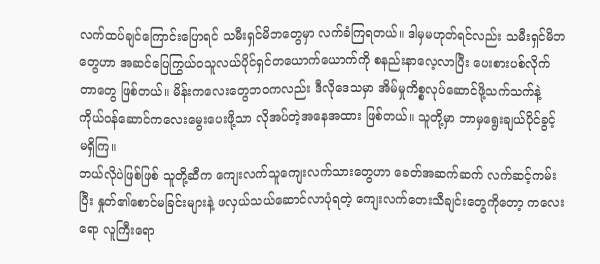လက်ထပ်ချင်ကြောင်းပြောရင် သမီးရှင်မိဘတွေမှာ လက်ခံကြရတယ်။ ဒါမှမဟုတ်ရင်လည်း သမီးရှင်မိဘတွေဟာ အဆင်ပြေကြွယ်၀သူလယ်ပိုင်ရှင်တယောက်ယောက်ကို စနည်းနာလေ့လာပြီး ပေးစားပစ်လိုက်တာတွေ ဖြစ်တယ်။ မိန်းကလေးတွေဘ၀ကလည်း ဒီလိုဒေသမှာ အိမ်မှုကိစ္စလုပ်ဆောင်ဖို့သက်သက်နဲ့ ကိုယ်၀န်ဆောင်ကလေးမွေးပေးဖို့သာ လိုအပ်တဲ့အနေအထား ဖြစ်တယ်။ သူတို့မှာ ဘာမှရွေးချယ်ပိုင်ခွင့် မရှိကြ။
ဘယ်လိုပဲဖြစ်ဖြစ် သူတို့ဆီက ကျေးလက်သူကျေးလက်သားတွေဟာ ခေတ်အဆက်ဆက် လက်ဆင့်ကမ်းပြီး နှုတ်၏စောင်မခြင်းများနဲ့ ဖလှယ်သယ်ဆောင်လာပုံရတဲ့ ကျေးလက်တေးသီချင်းတွေကိုတော့ ကလေးရော လူကြီးရော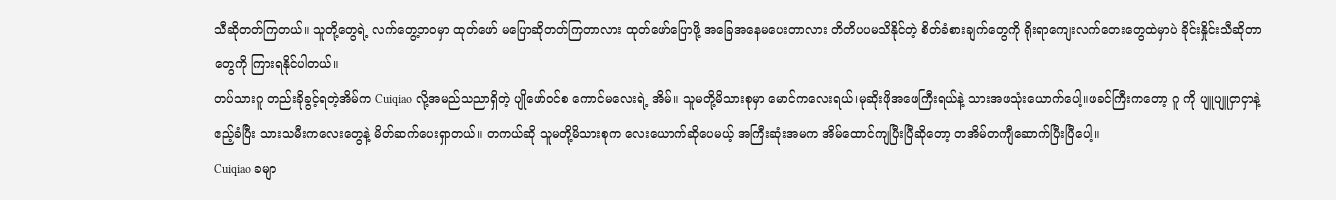သီဆိုတတ်ကြတယ်။ သူတို့တွေရဲ့ လက်တွေ့ဘ၀မှာ ထုတ်ဖော် မပြောဆိုတတ်ကြတာလား ထုတ်ဖော်ပြောဖို့ အခြေအနေမပေးတာလား တိတိပပမသိနိုင်တဲ့ စိတ်ခံစားချက်တွေကို ရိုးရာကျေးလက်တေးတွေထဲမှာပဲ ခိုင်းနှိုင်းသီဆိုတာတွေကို ကြားရနိုင်ပါတယ်။
တပ်သားဂူ တည်းခိုခွင့်ရတဲ့အိမ်က Cuiqiao လို့အမည်သညာရှိတဲ့ ပျိုဖော်၀င်စ ကောင်မလေးရဲ့ အိမ်။ သူမတို့မိသားစုမှာ မောင်ကလေးရယ်၊မုဆိုးဖိုအဖေကြီးရယ်နဲ့ သားအဖသုံးယောက်ပေါ့။ဖခင်ကြီးကတော့ ဂူ ကို ပျူပျူငှာငှာနဲ့ ဧည့်ခံပြီး သားသမီးကလေးတွေနဲ့ မိတ်ဆက်ပေးရှာတယ်။ တကယ်ဆို သူမတို့မိသားစုက လေးယောက်ဆိုပေမယ့် အကြီးဆုံးအမက အိမ်ထောင်ကျပြီးပြီဆိုတော့ တအိမ်တကျီဆောက်ပြီးပြီပေါ့။
Cuiqiao ခမျာ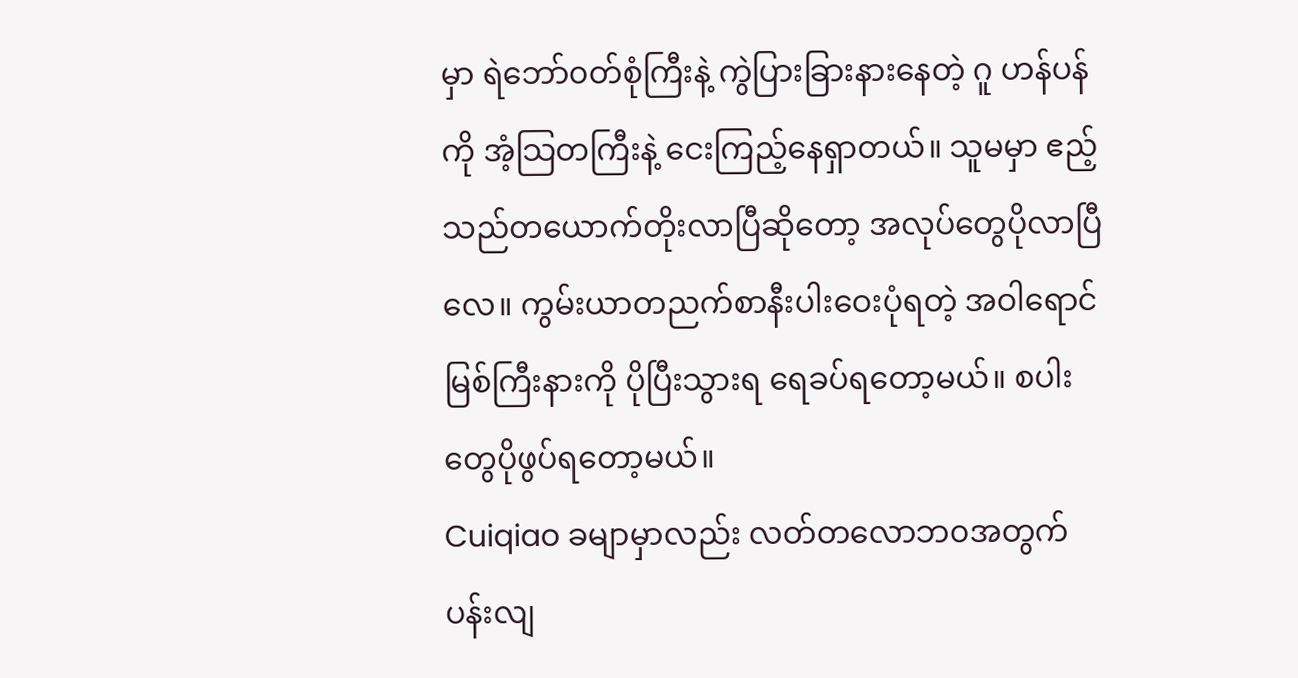မှာ ရဲဘော်၀တ်စုံကြီးနဲ့ ကွဲပြားခြားနားနေတဲ့ ဂူ ဟန်ပန်ကို အံ့သြတကြီးနဲ့ ငေးကြည့်နေရှာတယ်။ သူမမှာ ဧည့်သည်တယောက်တိုးလာပြီဆိုတော့ အလုပ်တွေပိုလာပြီလေ။ ကွမ်းယာတညက်စာနီးပါးဝေးပုံရတဲ့ အဝါရောင်မြစ်ကြီးနားကို ပိုပြီးသွားရ ရေခပ်ရတော့မယ်။ စပါးတွေပိုဖွပ်ရတော့မယ်။
Cuiqiao ခမျာမှာလည်း လတ်တလောဘ၀အတွက် ပန်းလျ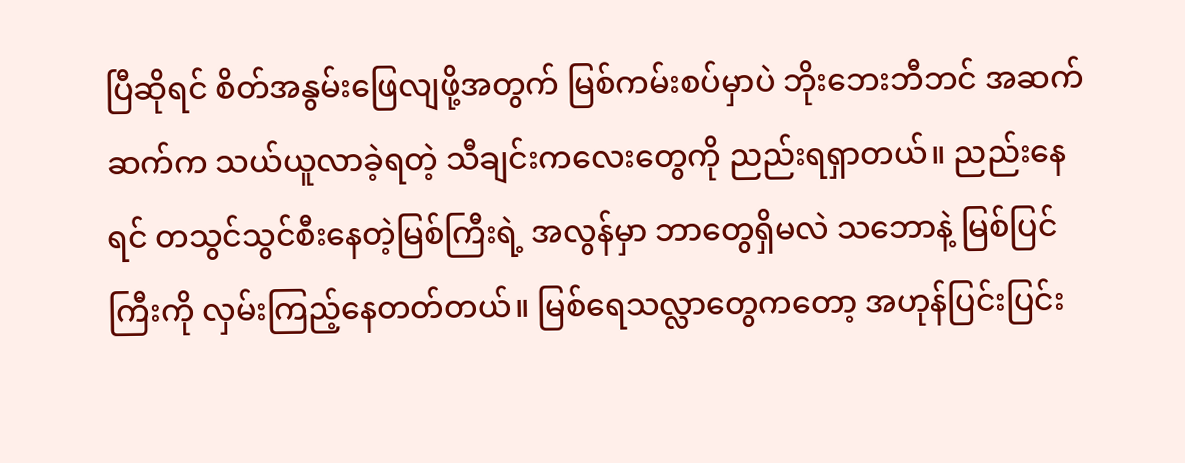ပြီဆိုရင် စိတ်အနွမ်းဖြေလျဖို့အတွက် မြစ်ကမ်းစပ်မှာပဲ ဘိုးဘေးဘီဘင် အဆက်ဆက်က သယ်ယူလာခဲ့ရတဲ့ သီချင်းကလေးတွေကို ညည်းရရှာတယ်။ ညည်းနေရင် တသွင်သွင်စီးနေတဲ့မြစ်ကြီးရဲ့ အလွန်မှာ ဘာတွေရှိမလဲ သဘောနဲ့ မြစ်ပြင်ကြီးကို လှမ်းကြည့်နေတတ်တယ်။ မြစ်ရေသလ္လာတွေကတော့ အဟုန်ပြင်းပြင်း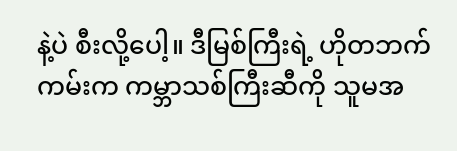နဲ့ပဲ စီးလို့ပေါ့။ ဒီမြစ်ကြီးရဲ့ ဟိုတဘက်ကမ်းက ကမ္ဘာသစ်ကြီးဆီကို သူမအ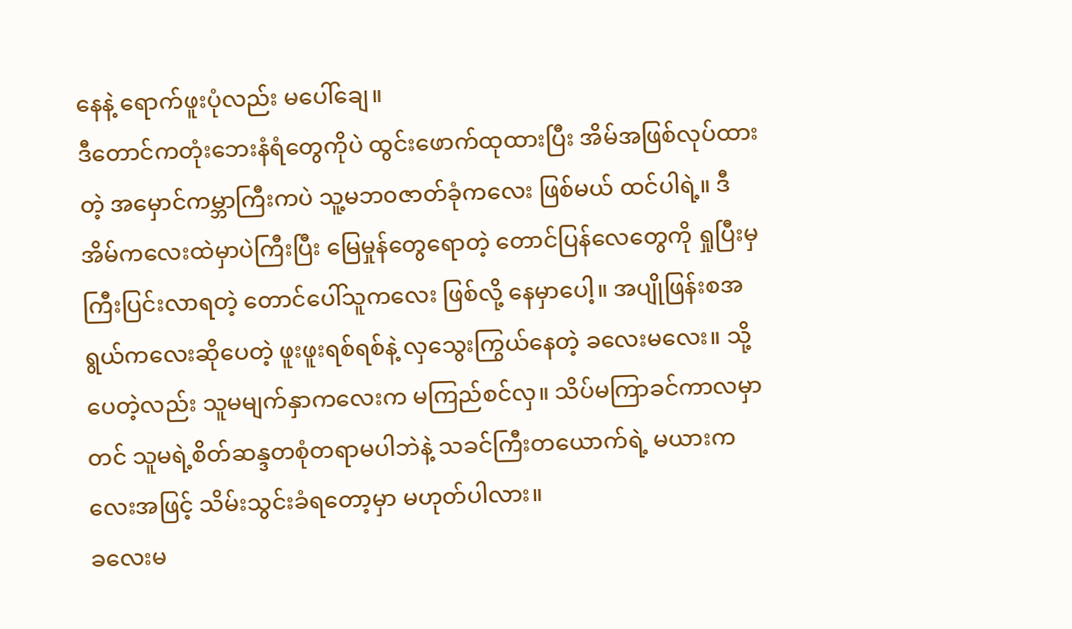နေနဲ့ ရောက်ဖူးပုံလည်း မပေါ်ချေ။
ဒီတောင်ကတုံးဘေးနံရံတွေကိုပဲ ထွင်းဖောက်ထုထားပြီး အိမ်အဖြစ်လုပ်ထားတဲ့ အမှောင်ကမ္ဘာကြီးကပဲ သူ့မဘ၀ဇာတ်ခုံကလေး ဖြစ်မယ် ထင်ပါရဲ့။ ဒီအိမ်ကလေးထဲမှာပဲကြီးပြီး မြေမှုန်တွေရောတဲ့ တောင်ပြန်လေတွေကို ရှုပြီးမှ ကြီးပြင်းလာရတဲ့ တောင်ပေါ်သူကလေး ဖြစ်လို့ နေမှာပေါ့။ အပျိုဖြန်းစအရွယ်ကလေးဆိုပေတဲ့ ဖူးဖူးရစ်ရစ်နဲ့ လှသွေးကြွယ်နေတဲ့ ခလေးမလေး။ သို့ပေတဲ့လည်း သူမမျက်နှာကလေးက မကြည်စင်လှ။ သိပ်မကြာခင်ကာလမှာတင် သူမရဲ့စိတ်ဆန္ဒတစုံတရာမပါဘဲနဲ့ သခင်ကြီးတယောက်ရဲ့ မယားကလေးအဖြင့် သိမ်းသွင်းခံရတော့မှာ မဟုတ်ပါလား။
ခလေးမ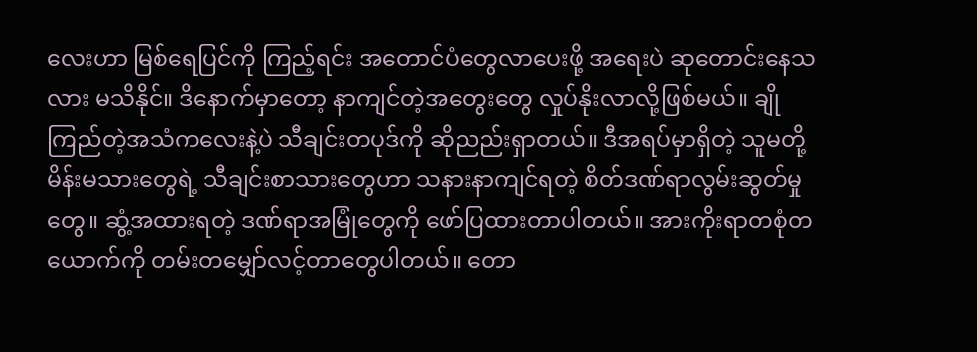လေးဟာ မြစ်ရေပြင်ကို ကြည့်ရင်း အတောင်ပံတွေလာပေးဖို့ အရေးပဲ ဆုတောင်းနေသလား မသိနိုင်။ ဒိနောက်မှာတော့ နာကျင်တဲ့အတွေးတွေ လှုပ်နိုးလာလို့ဖြစ်မယ်။ ချိုကြည်တဲ့အသံကလေးနဲ့ပဲ သီချင်းတပုဒ်ကို ဆိုညည်းရှာတယ်။ ဒီအရပ်မှာရှိတဲ့ သူမတို့မိန်းမသားတွေရဲ့ သီချင်းစာသားတွေဟာ သနားနာကျင်ရတဲ့ စိတ်ဒဏ်ရာလွမ်းဆွတ်မှုတွေ။ ဆွံ့အထားရတဲ့ ဒဏ်ရာအမြုံတွေကို ဖော်ပြထားတာပါတယ်။ အားကိုးရာတစုံတယောက်ကို တမ်းတမျှော်လင့်တာတွေပါတယ်။ တော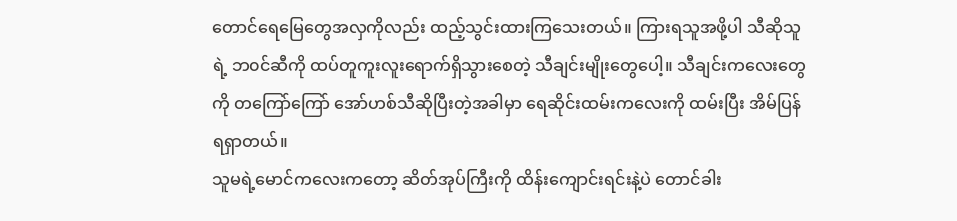တောင်ရေမြေတွေအလှကိုလည်း ထည့်သွင်းထားကြသေးတယ်။ ကြားရသူအဖို့ပါ သီဆိုသူရဲ့ ဘ၀င်ဆီကို ထပ်တူကူးလူးရောက်ရှိသွားစေတဲ့ သီချင်းမျိုးတွေပေါ့။ သီချင်းကလေးတွေကို တကြော်ကြော် အော်ဟစ်သီဆိုပြီးတဲ့အခါမှာ ရေဆိုင်းထမ်းကလေးကို ထမ်းပြီး အိမ်ပြန်ရရှာတယ်။
သူမရဲ့မောင်ကလေးကတော့ ဆိတ်အုပ်ကြီးကို ထိန်းကျောင်းရင်းနဲ့ပဲ တောင်ခါး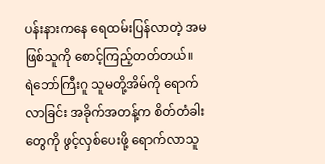ပန်းနားကနေ ရေထမ်းပြန်လာတဲ့ အမဖြစ်သူကို စောင့်ကြည့်တတ်တယ်။
ရဲဘော်ကြီးဂူ သူမတို့အိမ်ကို ရောက်လာခြင်း အခိုက်အတန့်က စိတ်တံခါးတွေကို ဖွင့်လှစ်ပေးဖို့ ရောက်လာသူ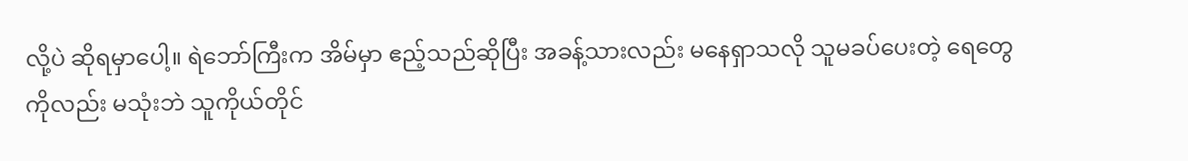လို့ပဲ ဆိုရမှာပေါ့။ ရဲဘော်ကြီးက အိမ်မှာ ဧည့်သည်ဆိုပြီး အခန့်သားလည်း မနေရှာသလို သူမခပ်ပေးတဲ့ ရေတွေကိုလည်း မသုံးဘဲ သူကိုယ်တိုင်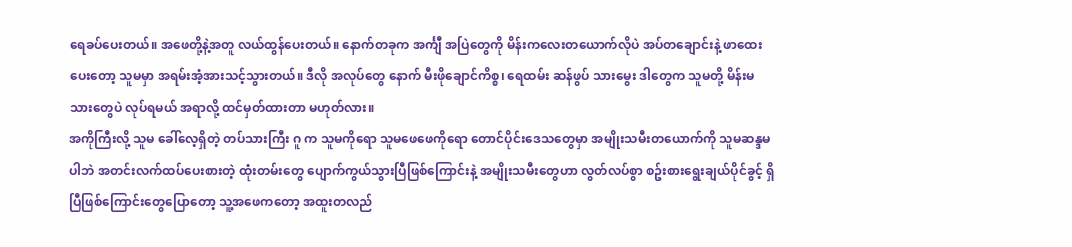ရေခပ်ပေးတယ်။ အဖေတို့နဲ့အတူ လယ်ထွန်ပေးတယ်။ နောက်တခုက အင်္ကျီ အပြဲတွေကို မိန်းကလေးတယောက်လိုပဲ အပ်တချောင်းနဲ့ ဖာထေးပေးတော့ သူမမှာ အရမ်းအံ့အားသင့်သွားတယ်။ ဒီလို အလုပ်တွေ နောက် မီးဖိုချောင်ကိစ္စ၊ ရေထမ်း ဆန်ဖွပ် သားမွေး ဒါတွေက သူမတို့ မိန်းမသားတွေပဲ လုပ်ရမယ် အရာလို့ ထင်မှတ်ထားတာ မဟုတ်လား။
အကိုကြီးလို့ သူမ ခေါ်လေ့ရှိတဲ့ တပ်သားကြီး ဂူ က သူမကိုရော သူမဖေဖေကိုရော တောင်ပိုင်းဒေသတွေမှာ အမျိုးသမီးတယောက်ကို သူမဆန္ဒမပါဘဲ အတင်းလက်ထပ်ပေးစားတဲ့ ထုံးတမ်းတွေ ပျောက်ကွယ်သွားပြီဖြစ်ကြောင်းနဲ့ အမျိုးသမီးတွေဟာ လွတ်လပ်စွာ စဥ်းစားရွေးချယ်ပိုင်ခွင့် ရှိပြီဖြစ်ကြောင်းတွေပြောတော့ သူ့အဖေကတော့ အထူးတလည်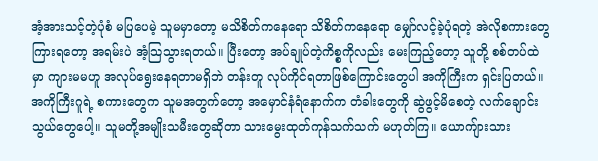အံ့အားသင့်တဲ့ပုံစံ မပြပေမဲ့ သူမမှာတော့ မသိစိတ်ကနေရော သိစိတ်ကနေရော မျှော်လင့်ခဲ့ပုံရတဲ့ အဲလိုစကားတွေကြားရတော့ အရမ်းပဲ အံ့သြသွားရတယ်။ ပြီးတော့ အပ်ချုပ်တဲ့ကိစ္စကိုလည်း မေးကြည့်တော့ သူတို့ စစ်တပ်ထဲမှာ ကျားမမဟူ အလုပ်ရွေးနေရတာမရှိဘဲ တန်းတူ လုပ်ကိုင်ရတာဖြစ်ကြောင်းတွေပါ အကိုကြီးက ရှင်းပြတယ်။
အကိုကြီးဂူရဲ့ စကားတွေက သူမအတွက်တော့ အမှောင်နံရံနောက်က တံခါးတွေကို ဆွဲဖွင့်မိစေတဲ့ လက်ချောင်းသွယ်တွေပေါ့။ သူမတို့အမျိုးသမီးတွေဆိုတာ သားမွေးထုတ်ကုန်သက်သက် မဟုတ်ကြ။ ယောကျ်ားသား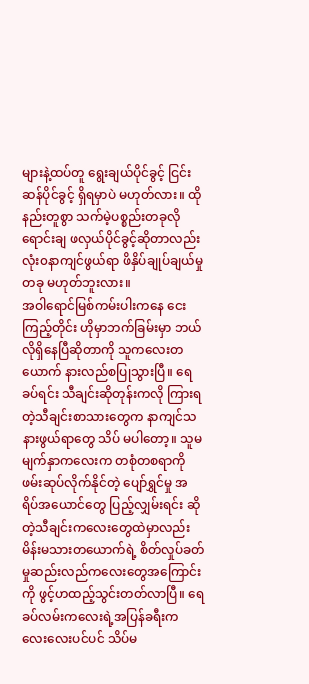များနဲ့ထပ်တူ ရွေးချယ်ပိုင်ခွင့် ငြင်းဆန်ပိုင်ခွင့် ရှိရမှာပဲ မဟုတ်လား။ ထိုနည်းတူစွာ သက်မဲ့ပစ္စည်းတခုလို ရောင်းချ ဖလှယ်ပိုင်ခွင့်ဆိုတာလည်း လုံး၀နာကျင်ဖွယ်ရာ ဖိနှိပ်ချုပ်ချယ်မှု တခု မဟုတ်ဘူးလား။
အဝါရောင်မြစ်ကမ်းပါးကနေ ငေးကြည့်တိုင်း ဟိုမှာဘက်ခြမ်းမှာ ဘယ်လိုရှိနေပြီဆိုတာကို သူကလေးတယောက် နားလည်စပြုသွားပြီ။ ရေခပ်ရင်း သီချင်းဆိုတုန်းကလို ကြားရတဲ့သီချင်းစာသားတွေက နာကျင်သနားဖွယ်ရာတွေ သိပ် မပါတော့။ သူမမျက်နှာကလေးက တစုံတစရာကို ဖမ်းဆုပ်လိုက်နိုင်တဲ့ ပျော်ရွှင်မှု အရိပ်အယောင်တွေ ပြည့်လျှမ်းရင်း ဆိုတဲ့သီချင်းကလေးတွေထဲမှာလည်း မိန်းမသားတယောက်ရဲ့ စိတ်လှုပ်ခတ်မှုဆည်းလည်ကလေးတွေအကြောင်းကို ဖွင့်ဟထည့်သွင်းတတ်လာပြီ။ ရေခပ်လမ်းကလေးရဲ့အပြန်ခရီးက လေးလေးပင်ပင် သိပ်မ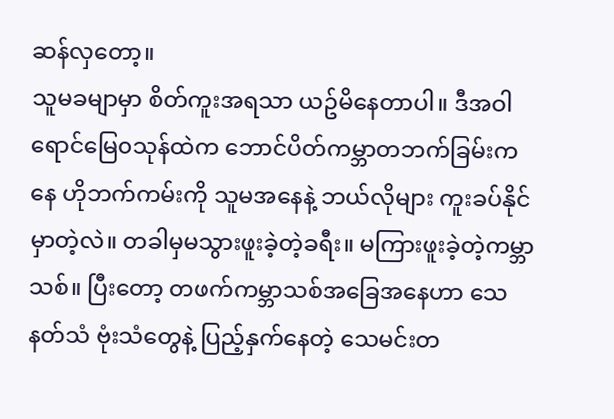ဆန်လှတော့။
သူမခမျာမှာ စိတ်ကူးအရသာ ယဥ်မိနေတာပါ။ ဒီအဝါရောင်မြေ၀သုန်ထဲက ဘောင်ပိတ်ကမ္ဘာတဘက်ခြမ်းကနေ ဟိုဘက်ကမ်းကို သူမအနေနဲ့ ဘယ်လိုများ ကူးခပ်နိုင်မှာတဲ့လဲ။ တခါမှမသွားဖူးခဲ့တဲ့ခရီး။ မကြားဖူးခဲ့တဲ့ကမ္ဘာသစ်။ ပြီးတော့ တဖက်ကမ္ဘာသစ်အခြေအနေဟာ သေနတ်သံ ဗုံးသံတွေနဲ့ ပြည့်နှက်နေတဲ့ သေမင်းတ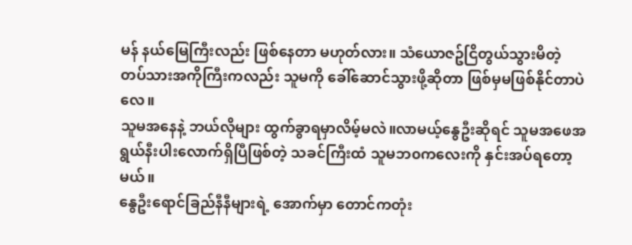မန် နယ်မြေကြီးလည်း ဖြစ်နေတာ မဟုတ်လား။ သံယောဇဥ်ငြိတွယ်သွားမိတဲ့ တပ်သားအကိုကြီးကလည်း သူမကို ခေါ်ဆောင်သွားဖို့ဆိုတာ ဖြစ်မှမဖြစ်နိုင်တာပဲလေ။
သူမအနေနဲ့ ဘယ်လိုများ ထွက်ခွာရမှာလိမ့်မလဲ။လာမယ့်နွေဦးဆိုရင် သူမအဖေအရွယ်နီးပါးလောက်ရှိပြီဖြစ်တဲ့ သခင်ကြီးထံ သူမဘ၀ကလေးကို နှင်းအပ်ရတော့မယ်။
နွေဦးရောင်ခြည်နီနီများရဲ့ အောက်မှာ တောင်ကတုံး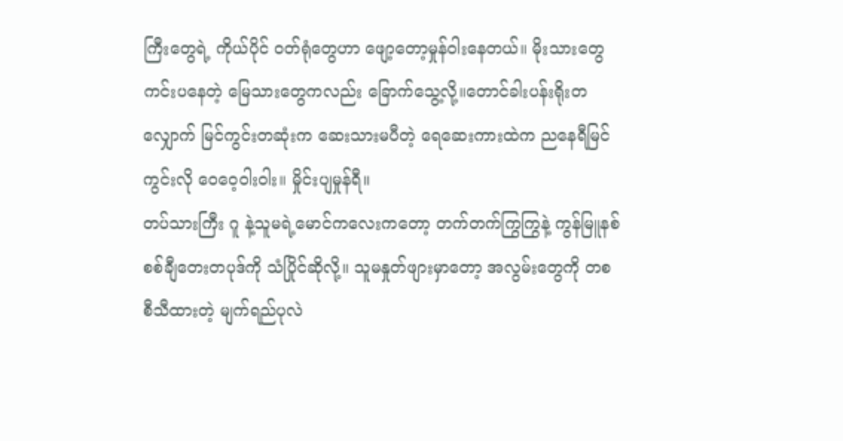ကြီးတွေရဲ့ ကိုယ်ပိုင် ဝတ်ရုံတွေဟာ ဖျော့တော့မှုန်ဝါးနေတယ်။ မိုးသားတွေ ကင်းပနေတဲ့ မြေသားတွေကလည်း ခြောက်သွေ့လို့။တောင်ခါးပန်းရိုးတလျှောက် မြင်ကွင်းတဆုံးက ဆေးသားမပီတဲ့ ရေဆေးကားထဲက ညနေရီမြင်ကွင်းလို ဝေဝေ့ဝါးဝါး။ မှိုင်းပျမှုန်ရီ။
တပ်သားကြီး ဂူ နဲ့သူမရဲ့မောင်ကလေးကတော့ တက်တက်ကြွကြွနဲ့ ကွန်မြူနစ်စစ်ချီတေးတပုဒ်ကို သံပြိုင်ဆိုလို့။ သူမနှုတ်ဖျားမှာတော့ အလွမ်းတွေကို တစစီသီထားတဲ့ မျက်ရည်ပုလဲ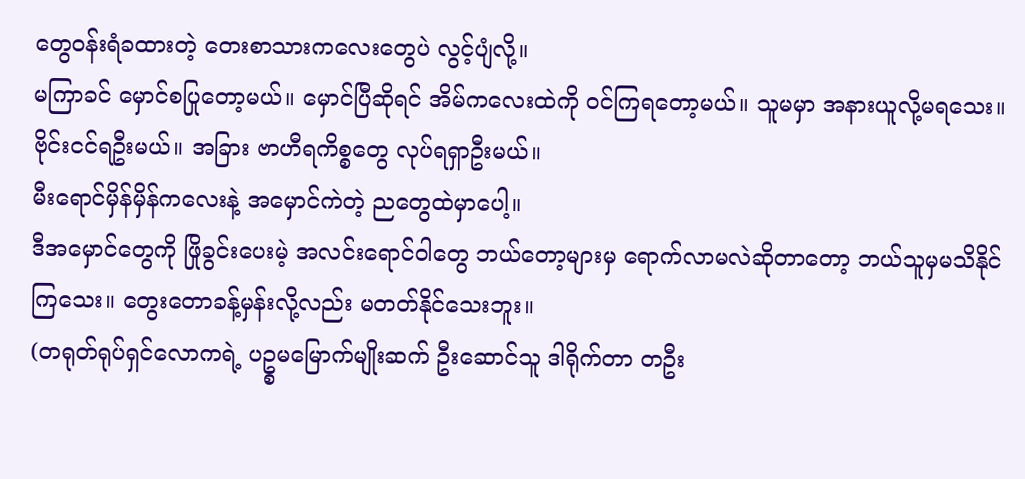တွေ၀န်းရံခထားတဲ့ တေးစာသားကလေးတွေပဲ လွင့်ပျံလို့။
မကြာခင် မှောင်စပြုတော့မယ်။ မှောင်ပြီဆိုရင် အိမ်ကလေးထဲကို ၀င်ကြရတော့မယ်။ သူမမှာ အနားယူလို့မရသေး။ ဗိုင်းငင်ရဦးမယ်။ အခြား ဗာဟီရကိစ္စတွေ လုပ်ရရှာဦးမယ်။
မီးရောင်မှိန်မှိန်ကလေးနဲ့ အမှောင်ကဲတဲ့ ညတွေထဲမှာပေါ့။
ဒီအမှောင်တွေကို ဖြိုခွင်းပေးမဲ့ အလင်းရောင်ဝါတွေ ဘယ်တော့များမှ ရောက်လာမလဲဆိုတာတော့ ဘယ်သူမှမသိနိုင်ကြသေး။ တွေးတောခန့်မှန်းလို့လည်း မတတ်နိုင်သေးဘူး။
(တရုတ်ရုပ်ရှင်လောကရဲ့ ပဥ္စမမြောက်မျိုးဆက် ဦးဆောင်သူ ဒါရိုက်တာ တဦး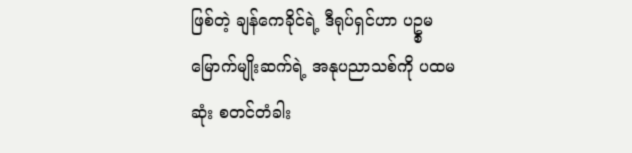ဖြစ်တဲ့ ချန်ကေခိုင်ရဲ့ ဒီရုပ်ရှင်ဟာ ပဥ္စမမြောက်မျိုးဆက်ရဲ့ အနုပညာသစ်ကို ပထမဆုံး စတင်တံခါး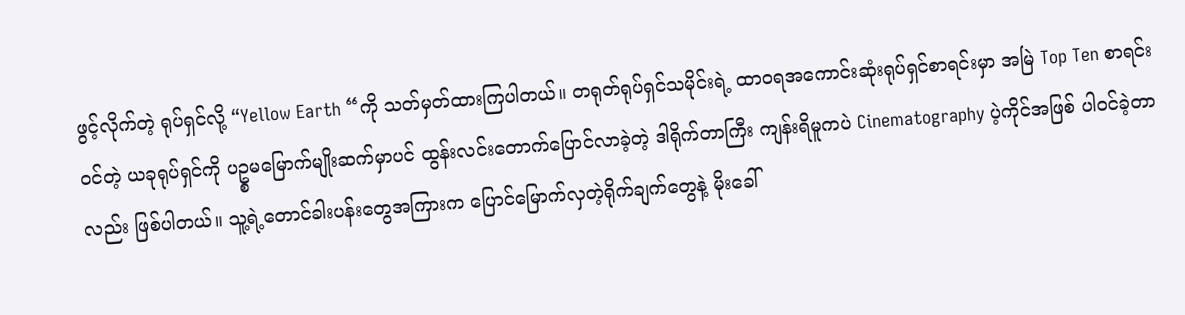ဖွင့်လိုက်တဲ့ ရုပ်ရှင်လို့ “Yellow Earth “ကို သတ်မှတ်ထားကြပါတယ်။ တရုတ်ရုပ်ရှင်သမိုင်းရဲ့ ထာ၀ရအကောင်းဆုံးရုပ်ရှင်စာရင်းမှာ အမြဲ Top Ten စာရင်း၀င်တဲ့ ယခုရုပ်ရှင်ကို ပဥ္စမမြောက်မျိုးဆက်မှာပင် ထွန်းလင်းတောက်ပြောင်လာခဲ့တဲ့ ဒါရိုက်တာကြီး ကျန်းရိမူကပဲ Cinematography ပဲ့ကိုင်အဖြစ် ပါ၀င်ခဲ့တာလည်း ဖြစ်ပါတယ်။ သူ့ရဲ့တောင်ခါးပန်းတွေအကြားက ပြောင်မြောက်လှတဲ့ရိုက်ချက်တွေနဲ့ မိုးခေါ်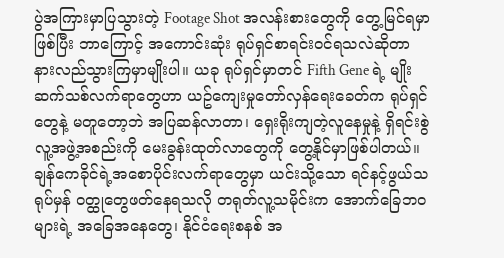ပွဲအကြားမှာပြသွားတဲ့ Footage Shot အလန်းစားတွေကို တွေ့မြင်ရမှာဖြစ်ပြီး ဘာကြောင့် အကောင်းဆုံး ရုပ်ရှင်စာရင်း၀င်ရသလဲဆိုတာ နားလည်သွားကြမှာမျိုးပါ။ ယခု ရုပ်ရှင်မှာတင် Fifth Gene ရဲ့ မျိုးဆက်သစ်လက်ရာတွေဟာ ယဥ်ကျေးမှုတော်လှန်ရေးခေတ်က ရုပ်ရှင်တွေနဲ့ မတူတော့ဘဲ အပြဆန်လာတာ၊ ရှေးရိုးကျတဲ့လူနေမှုနဲ့ ရှိရင်းစွဲလူ့အဖွဲ့အစည်းကို မေးခွန်းထုတ်လာတွေကို တွေ့နိုင်မှာဖြစ်ပါတယ်။ ချန်ကေခိုင်ရဲ့အစောပိုင်းလက်ရာတွေမှာ ယင်းသို့သော ရင်နင့်ဖွယ်သရုပ်မှန် ၀တ္ထုတွေဖတ်နေရသလို တရုတ်လူ့သမိုင်းက အောက်ခြေဘ၀များရဲ့ အခြေအနေတွေ၊ နိုင်ငံရေးစနစ် အ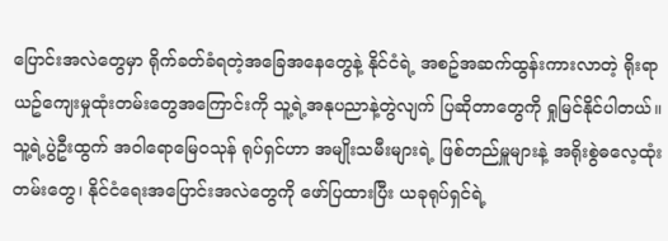ပြောင်းအလဲတွေမှာ ရိုက်ခတ်ခံရတဲ့အခြေအနေတွေနဲ့ နိုင်ငံရဲ့ အစဥ်အဆက်ထွန်းကားလာတဲ့ ရိုးရာယဥ်ကျေးမှုထုံးတမ်းတွေအကြောင်းကို သူ့ရဲ့အနုပညာနဲ့တွဲလျက် ပြဆိုတာတွေကို ရှုမြင်နိုင်ပါတယ်။ သူ့ရဲ့ပွဲဦးထွက် အဝါရောမြေ၀သုန် ရုပ်ရှင်ဟာ အမျိုးသမီးများရဲ့ ဖြစ်တည်မှူများနဲ့ အရိုးစွဲဓလေ့ထုံးတမ်းတွေ၊ နိုင်ငံရေးအပြောင်းအလဲတွေကို ဖော်ပြထားပြီး ယခုရုပ်ရှင်ရဲ့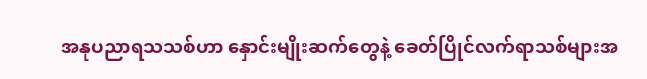အနုပညာရသသစ်ဟာ နှောင်းမျိုးဆက်တွေနဲ့ ခေတ်ပြိုင်လက်ရာသစ်များအ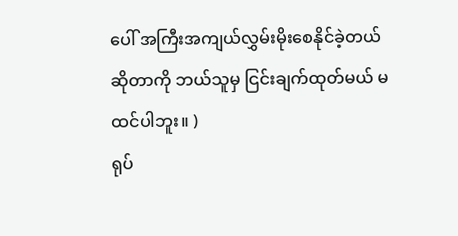ပေါ် အကြီးအကျယ်လွှမ်းမိုးစေနိုင်ခဲ့တယ်ဆိုတာကို ဘယ်သူမှ ငြင်းချက်ထုတ်မယ် မထင်ပါဘူး။ )
ရုပ်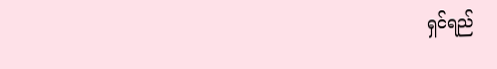ရှင်ရည်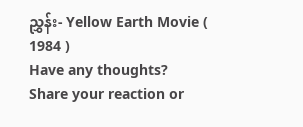ညွှန်း- Yellow Earth Movie ( 1984 )
Have any thoughts?
Share your reaction or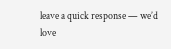leave a quick response — we’d love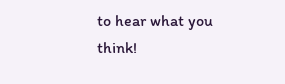to hear what you think!